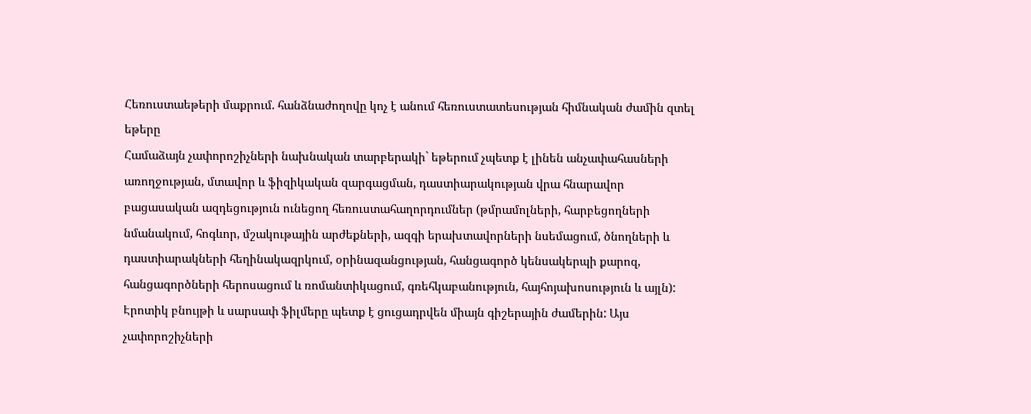Հեռուստաեթերի մաքրում. հանձնաժողովը կոչ է անում հեռուստատեսության հիմնական ժամին զտել եթերը
Համաձայն չափորոշիչների նախնական տարբերակի` եթերում չպետք է լինեն անչափահասների առողջության, մտավոր և ֆիզիկական զարգացման, դաստիարակության վրա հնարավոր բացասական ազդեցություն ունեցող հեռուստահաղորդումներ (թմրամոլների, հարբեցողների նմանակում, հոգևոր, մշակութային արժեքների, ազգի երախտավորների նսեմացում, ծնողների և դաստիարակների հեղինակազրկում, օրինազանցության, հանցագործ կենսակերպի քարոզ, հանցագործների հերոսացում և ռոմանտիկացում, գռեհկաբանություն, հայհոյախոսություն և այլն): Էրոտիկ բնույթի և սարսափ ֆիլմերը պետք է ցուցադրվեն միայն գիշերային ժամերին: Այս չափորոշիչների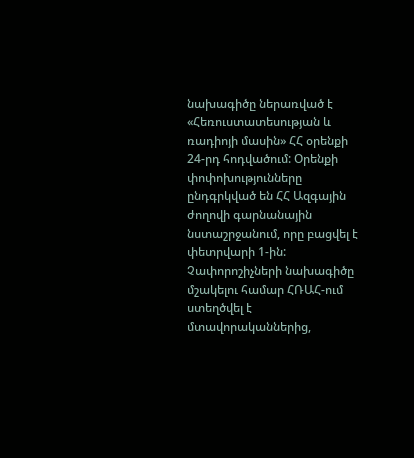նախագիծը ներառված է «Հեռուստատեսության և ռադիոյի մասին» ՀՀ օրենքի 24-րդ հոդվածում: Օրենքի փոփոխությունները ընդգրկված են ՀՀ Ազգային ժողովի գարնանային նստաշրջանում, որը բացվել է փետրվարի 1-ին: Չափորոշիչների նախագիծը մշակելու համար ՀՌԱՀ-ում ստեղծվել է մտավորականներից,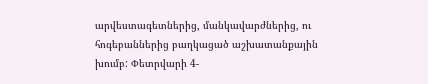արվեստագետներից, մանկավարժներից, ու հոգեբաններից բաղկացած աշխատանքային խումբ: Փետրվարի 4-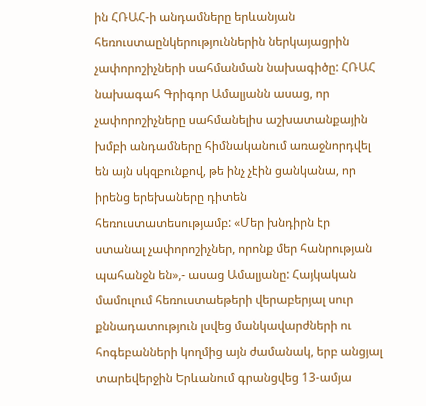ին ՀՌԱՀ-ի անդամները երևանյան հեռուստաընկերություններին ներկայացրին չափորոշիչների սահմանման նախագիծը: ՀՌԱՀ նախագահ Գրիգոր Ամալյանն ասաց, որ չափորոշիչները սահմանելիս աշխատանքային խմբի անդամները հիմնականում առաջնորդվել են այն սկզբունքով, թե ինչ չէին ցանկանա, որ իրենց երեխաները դիտեն հեռուստատեսությամբ: «Մեր խնդիրն էր ստանալ չափորոշիչներ, որոնք մեր հանրության պահանջն են»,- ասաց Ամալյանը: Հայկական մամուլում հեռուստաեթերի վերաբերյալ սուր քննադատություն լսվեց մանկավարժների ու հոգեբանների կողմից այն ժամանակ, երբ անցյալ տարեվերջին Երևանում գրանցվեց 13-ամյա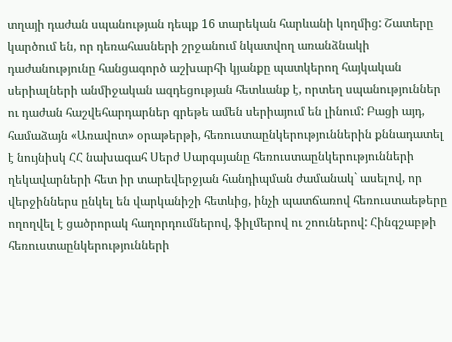տղայի դաժան սպանության դեպք 16 տարեկան հարևանի կողմից: Շատերը կարծում են, որ դեռահասների շրջանում նկատվող առանձնակի դաժանությունը հանցագործ աշխարհի կյանքը պատկերող հայկական սերիալների անմիջական ազդեցության հետևանք է, որտեղ սպանություններ ու դաժան հաշվեհարդարներ գրեթե ամեն սերիայում են լինում: Բացի այդ, համաձայն «Առավոտ» օրաթերթի, հեռուստաընկերություններին քննադատել է նույնիսկ ՀՀ նախագահ Սերժ Սարգսյանը հեռուստաընկերությունների ղեկավարների հետ իր տարեվերջյան հանդիպման ժամանակ` ասելով, որ վերջիններս ընկել են վարկանիշի հետևից, ինչի պատճառով հեռուստաեթերը ողողվել է ցածրորակ հաղորդումներով, ֆիլմերով ու շոուներով: Հինգշաբթի հեռուստաընկերությունների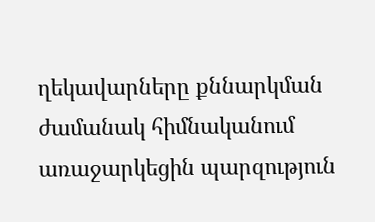ղեկավարները քննարկման ժամանակ հիմնականում առաջարկեցին պարզություն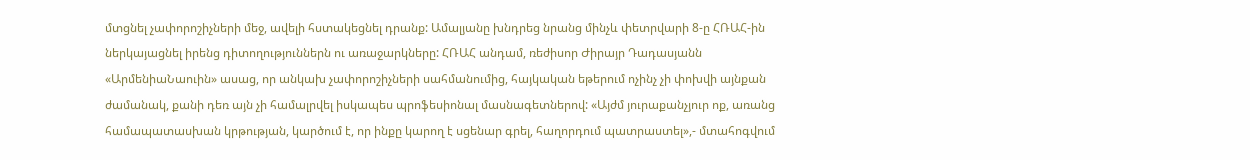մտցնել չափորոշիչների մեջ, ավելի հստակեցնել դրանք: Ամալյանը խնդրեց նրանց մինչև փետրվարի 8-ը ՀՌԱՀ-ին ներկայացնել իրենց դիտողություններն ու առաջարկները: ՀՌԱՀ անդամ, ռեժիսոր Ժիրայր Դադասյանն «ԱրմենիաՆաուին» ասաց, որ անկախ չափորոշիչների սահմանումից, հայկական եթերում ոչինչ չի փոխվի այնքան ժամանակ, քանի դեռ այն չի համալրվել իսկապես պրոֆեսիոնալ մասնագետներով: «Այժմ յուրաքանչյուր ոք, առանց համապատասխան կրթության, կարծում է, որ ինքը կարող է սցենար գրել, հաղորդում պատրաստել»,- մտահոգվում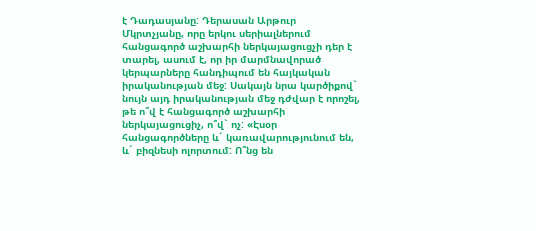է Դադասյանը: Դերասան Արթուր Մկրտչյանը, որը երկու սերիալներում հանցագործ աշխարհի ներկայացուցչի դեր է տարել, ասում է, որ իր մարմնավորած կերպարները հանդիպում են հայկական իրականության մեջ: Սակայն նրա կարծիքով` նույն այդ իրականության մեջ դժվար է որոշել, թե ո՞վ է հանցագործ աշխարհի ներկայացուցիչ, ո՞վ` ոչ: «Էսօր հանցագործները և´ կառավարությունում են, և´ բիզնեսի ոլորտում: Ո՞նց են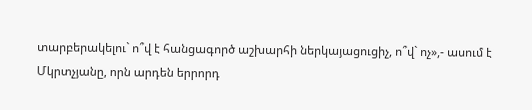տարբերակելու` ո՞վ է հանցագործ աշխարհի ներկայացուցիչ, ո՞վ` ոչ»,- ասում է Մկրտչյանը, որն արդեն երրորդ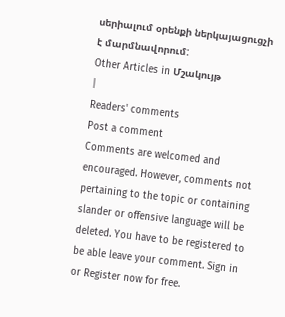սերիալում օրենքի ներկայացուցչի է մարմնավորում:
Other Articles in Մշակույթ
|
Readers' comments
Post a comment
Comments are welcomed and encouraged. However, comments not pertaining to the topic or containing slander or offensive language will be deleted. You have to be registered to be able leave your comment. Sign in or Register now for free.